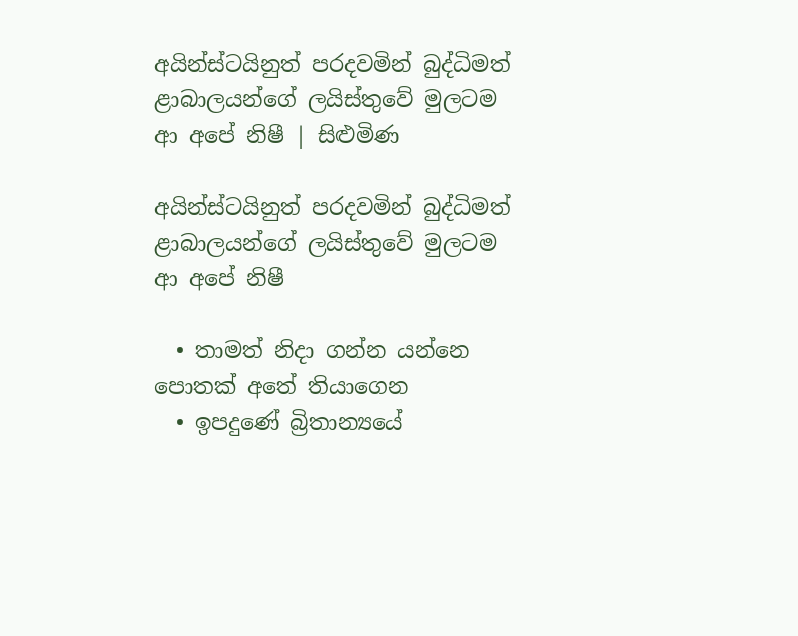අයින්ස්ටයිනුත් පරදවමින් බුද්ධිමත් ළාබාලයන්ගේ ලයිස්තුවේ මුලටම ආ අපේ නිෂී | සිළුමිණ

අයින්ස්ටයිනුත් පරදවමින් බුද්ධිමත් ළාබාලයන්ගේ ලයිස්තුවේ මුලටම ආ අපේ නිෂී

  • තාමත් නිදා ගන්න යන්නෙ පොතක් අතේ තියාගෙන
  • ඉපදුණේ බ්‍රිතාන්‍යයේ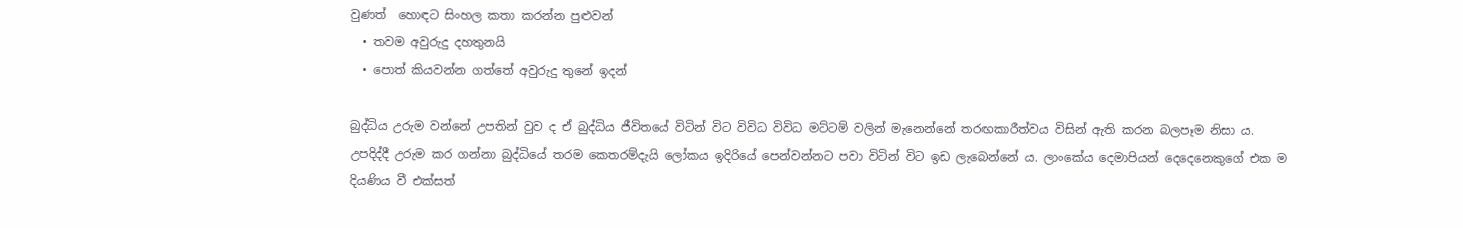වුණත්  හොඳට සිංහල කතා කරන්න පුළුවන්
  • තවම අවුරුදු දහතුනයි
  • පොත් කියවන්න ගත්තේ අවුරුදු තුනේ ඉදන්

බුද්ධිය උරුම වන්නේ උපතින් වුව ද ඒ බුද්ධිය ජීවිතයේ විටින් විට විවිධ විවිධ මට්ටම් වලින් මැනෙන්නේ තරඟකාරීත්වය විසින් ඇති කරන බලපෑම නිසා ය. උපදිද්දී උරුම කර ගන්නා බුද්ධියේ තරම කෙතරම්දැයි ලෝකය ඉදිරියේ පෙන්වන්නට පවා විටින් විට ඉඩ ලැබෙන්නේ ය. ලාංකේය දෙමාපියන් දෙදෙනෙකුගේ එක ම දියණිය වී එක්සත්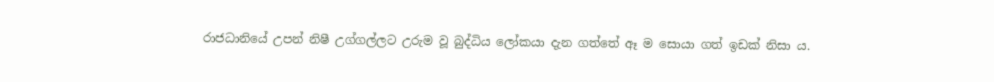රාජධානියේ උපන් නිෂී උග්ගල්ලට උරුම වූ බුද්ධිය ලෝකයා දැන ගත්තේ ඈ ම සොයා ගත් ඉඩක් නිසා ය.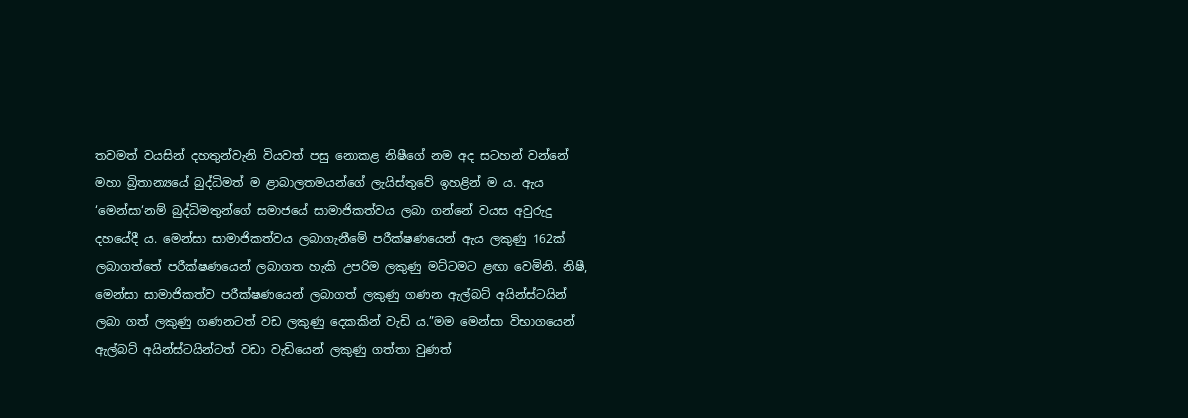තවමත් වයසින් දහතුන්වැනි වියවත් පසු නොකළ නිෂීගේ නම අද සටහන් වන්නේ මහා බ්‍රිතාන්‍යයේ බුද්ධිමත් ම ළාබාලතමයන්ගේ ලැයිස්තුවේ ඉහළින් ම ය. ඇය ‘මෙන්සා‘නම් බුද්ධිමතුන්ගේ සමාජයේ සාමාජිකත්වය ලබා ගන්නේ වයස අවුරුදු දහයේදී ය. මෙන්සා සාමාජිකත්වය ලබාගැනීමේ පරීක්ෂණයෙන් ඇය ලකුණු 162ක් ලබාගත්තේ පරීක්ෂණයෙන් ලබාගත හැකි උපරිම ලකුණු මට්ටමට ළඟා වෙමිනි. නිෂී, මෙන්සා සාමාජිකත්ව පරීක්ෂණයෙන් ලබාගත් ලකුණු ගණන ඇල්බට් අයින්ස්ටයින් ලබා ගත් ලකුණු ගණනටත් වඩ ලකුණු දෙකකින් වැඩි ය.”මම මෙන්සා විභාගයෙන් ඇල්බට් අයින්ස්ටයින්ටත් වඩා වැඩියෙන් ලකුණු ගත්තා වුණත්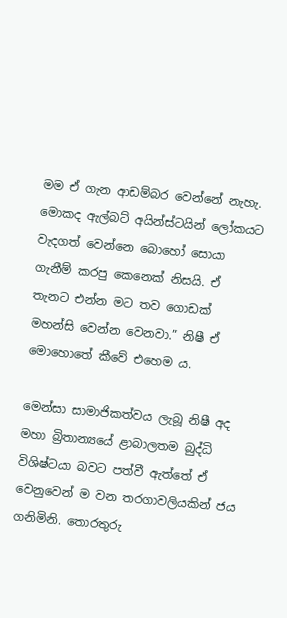මම ඒ ගැන ආඩම්බර වෙන්නේ නැහැ. මොකද ඇල්බට් අයින්ස්ටයින් ලෝකයට වැදගත් වෙන්නෙ බොහෝ සොයා ගැනීම් කරපු කෙනෙක් නිසයි. ඒ තැනට එන්න මට තව ගොඩක් මහන්සි වෙන්න වෙනවා.” නිෂී ඒ මොහොතේ කීවේ එහෙම ය.

මෙන්සා සාමාජිකත්වය ලැබූ නිෂී අද මහා බ්‍රිතාන්‍යයේ ළාබාලතම බුද්ධි විශිෂ්ටයා බවට පත්වී ඇත්තේ ඒ වෙනුවෙන් ම වන තරගාවලියකින් ජය ගනිමිනි. තොරතුරු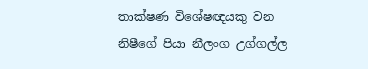තාක්ෂණ විශේෂඥයකු වන නිෂීගේ පියා නීලංග උග්ගල්ල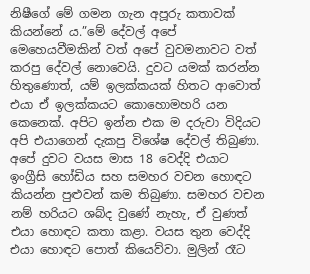නිෂීගේ මේ ගමන ගැන අපූරු කතාවක් කියන්නේ ය.”මේ දේවල් අපේ මෙහෙයවීමකින් වත් අපේ වුවමනාවට වත් කරපු දේවල් නොවෙයි. දුවට යමක් කරන්න හිතුණොත්, යම් ඉලක්කයක් හිතට ආවොත් එයා ඒ ඉලක්කයට කොහොමහරි යන කෙනෙක්. අපිට ඉන්න එක ම දරුවා විදියට අපි එයාගෙන් දැකපු විශේෂ දේවල් තිබුණා. අපේ දුවට වයස මාස 18 වෙද්දි එයාට ඉංග්‍රීසි හෝඩිය සහ සමහර වචන හොඳට කියන්න පුළුවන් කම තිබුණා. සමහර වචන නම් හරියට ශබ්ද වුණේ නැහැ, ඒ වුණත් එයා හොඳට කතා කළා. වයස තුන වෙද්දි එයා හොඳට පොත් කියෙව්වා. මුලින් රෑට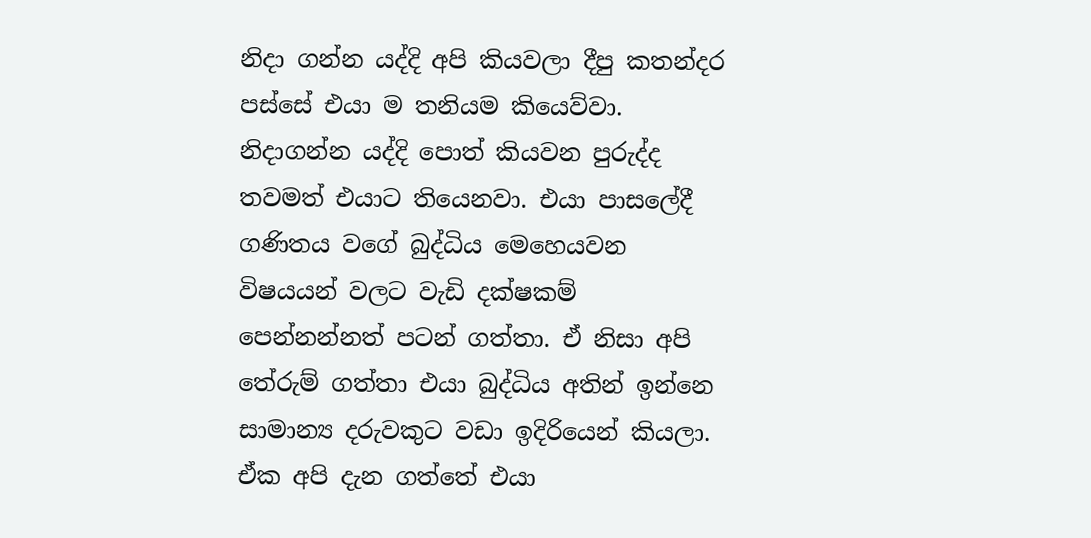නිදා ගන්න යද්දි අපි කියවලා දීපු කතන්දර පස්සේ එයා ම තනියම කියෙව්වා. නිදාගන්න යද්දි පොත් කියවන පුරුද්ද තවමත් එයාට තියෙනවා. එයා පාසලේදී ගණිතය වගේ බුද්ධිය මෙහෙයවන විෂයයන් වලට වැඩි දක්ෂකම් පෙන්නන්නත් පටන් ගත්තා. ඒ නිසා අපි තේරුම් ගත්තා එයා බුද්ධිය අතින් ඉන්නෙ සාමාන්‍ය දරුවකුට වඩා ඉදිරියෙන් කියලා. ඒක අපි දැන ගත්තේ එයා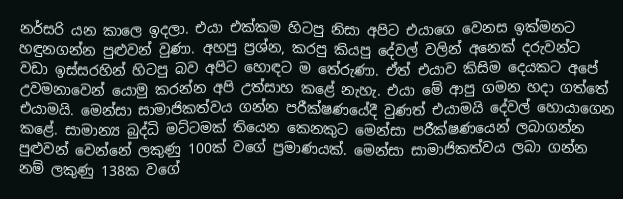නර්සරි යන කාලෙ ඉදලා. එයා එක්කම හිටපු නිසා අපිට එයාගෙ වෙනස ඉක්මනට හඳුනගන්න පුළුවන් වුණා. අහපු ප්‍රශ්න, කරපු කියපු දේවල් වලින් අනෙක් දරුවන්ට වඩා ඉස්සරහින් හිටපු බව අපිට හොඳට ම තේරුණා. ඒත් එයාව කිසිම දෙයකට අපේ උවමනාවෙන් යොමු කරන්න අපි උත්සාහ කළේ නැහැ. එයා මේ ආපු ගමන හදා ගත්තේ එයාමයි. මෙන්සා සාමාජිකත්වය ගන්න පරීක්ෂණයේදී වුණත් එයාමයි දේවල් හොයාගෙන කළේ. සාමාන්‍ය බුද්ධි මට්ටමක් තියෙන කෙනකුට මෙන්සා පරීක්ෂණයෙන් ලබාගන්න පුළුවන් වෙන්නේ ලකුණු 100ක් වගේ ප්‍රමාණයක්. මෙන්සා සාමාජිකත්වය ලබා ගන්න නම් ලකුණු 138ක වගේ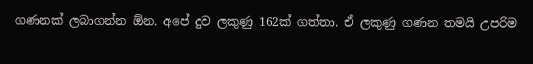ගණනක් ලබාගන්න ඕන. අපේ දුව ලකුණු 162ක් ගත්තා. ඒ ලකුණු ගණන තමයි උපරිම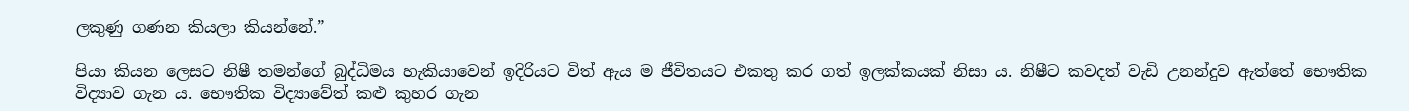ලකුණු ගණන කියලා කියන්නේ.”

පියා කියන ලෙසට නිෂී තමන්ගේ බුද්ධිමය හැකියාවෙන් ඉදිරියට විත් ඇය ම ජීවිතයට එකතු කර ගත් ඉලක්කයක් නිසා ය. නිෂීට කවදත් වැඩි උනන්දුව ඇත්තේ භෞතික විද්‍යාව ගැන ය. භෞතික විද්‍යාවේත් කළු කුහර ගැන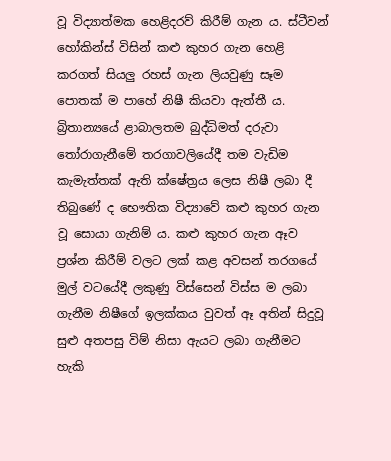වූ විද්‍යාත්මක හෙළිදරව් කිරීම් ගැන ය. ස්ටීවන් හෝකින්ස් විසින් කළු කුහර ගැන හෙළි කරගත් සියලු රහස් ගැන ලියවුණු සෑම පොතක් ම පාහේ නිෂී කියවා ඇත්තී ය. බ්‍රිතාන්‍යයේ ළාබාලතම බුද්ධිමත් දරුවා තෝරාගැනීමේ තරගාවලියේදී තම වැඩිම කැමැත්තක් ඇති ක්ෂේත්‍රය ලෙස නිෂී ලබා දී තිබුණේ ද භෞතික විද්‍යාවේ කළු කුහර ගැන වූ සොයා ගැනිම් ය. කළු කුහර ගැන ඈව ප්‍රශ්න කිරීම් වලට ලක් කළ අවසන් තරගයේ මුල් වටයේදී ලකුණු විස්සෙන් විස්ස ම ලබා ගැනීම නිෂීගේ ඉලක්කය වුවත් ඈ අතින් සිදුවූ සුළු අතපසු විම් නිසා ඇයට ලබා ගැනීමට හැකි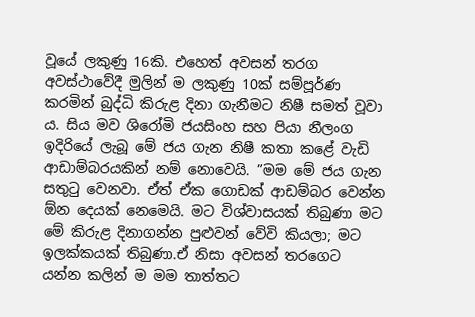වූයේ ලකුණු 16කි. එහෙත් අවසන් තරග අවස්ථාවේදී මුලින් ම ලකුණු 10ක් සම්පූර්ණ කරමින් බුද්ධි කිරුළ දිනා ගැනීමට නිෂී සමත් වූවා ය. සිය මව ශිරෝමි ජයසිංහ සහ පියා නීලංග ඉදිරියේ ලැබූ මේ ජය ගැන නිෂී කතා කළේ වැඩි ආඩාම්බරයකින් නම් නොවෙයි. ”මම මේ ජය ගැන සතුටු වෙනවා. ඒත් ඒක ගොඩක් ආඩම්බර වෙන්න ඕන දෙයක් නෙමෙයි. මට විශ්වාසයක් තිබුණා මට මේ කිරුළ දිනාගන්න පුළුවන් වේවි කියලා; මට ඉලක්කයක් තිබුණා.ඒ නිසා අවසන් තරගෙට යන්න කලින් ම මම තාත්තට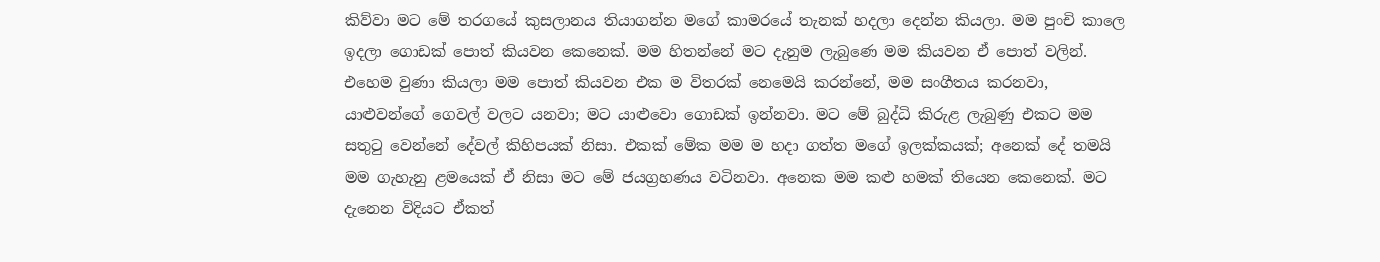කිව්වා මට මේ තරගයේ කුසලානය තියාගන්න මගේ කාමරයේ තැනක් හදලා දෙන්න කියලා. මම පුංචි කාලෙ ඉදලා ගොඩක් පොත් කියවන කෙනෙක්. මම හිතන්නේ මට දැනුම ලැබුණෙ මම කියවන ඒ පොත් වලින්. එහෙම වුණා කියලා මම පොත් කියවන එක ම විතරක් නෙමෙයි කරන්නේ, මම සංගීතය කරනවා, යාළුවන්ගේ ගෙවල් වලට යනවා; මට යාළුවො ගොඩක් ඉන්නවා. මට මේ බුද්ධි කිරුළ ලැබුණු එකට මම සතුටු වෙන්නේ දේවල් කිහිපයක් නිසා. එකක් මේක මම ම හදා ගත්ත මගේ ඉලක්කයක්; අනෙක් දේ තමයි මම ගැහැනු ළමයෙක් ඒ නිසා මට මේ ජයග්‍රහණය වටිනවා. අනෙක මම කළු හමක් තියෙන කෙනෙක්. මට දැනෙන විදියට ඒකත්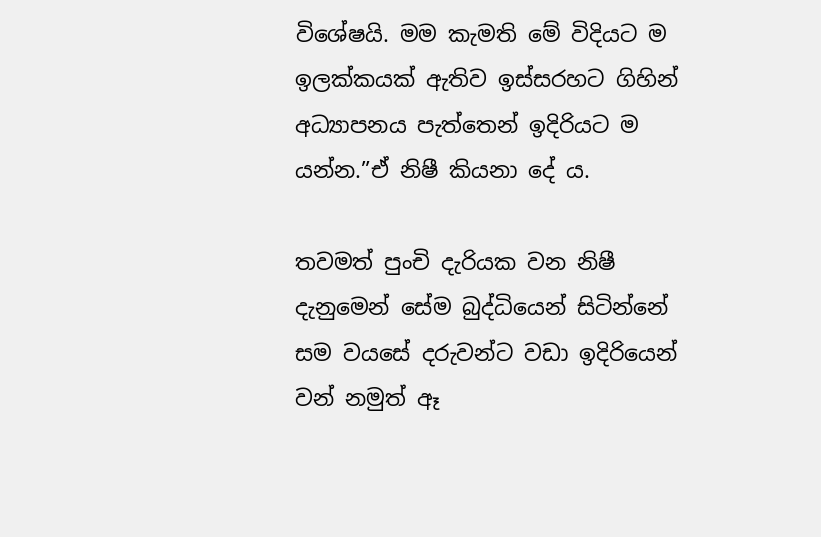විශේෂයි. මම කැමති මේ විදියට ම ඉලක්කයක් ඇතිව ඉස්සරහට ගිහින් අධ්‍යාපනය පැත්තෙන් ඉදිරියට ම යන්න.”ඒ නිෂී කියනා දේ ය.

තවමත් පුංචි දැරියක වන නිෂී දැනුමෙන් සේම බුද්ධියෙන් සිටින්නේ සම වයසේ දරුවන්ට වඩා ඉදිරියෙන් වන් නමුත් ඈ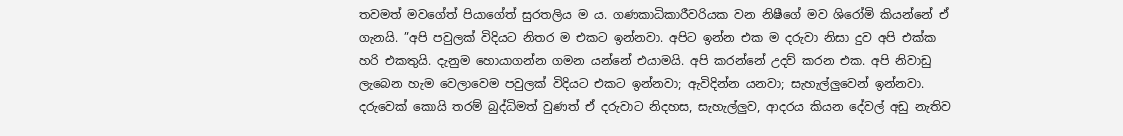තවමත් මවගේත් පියාගේත් සුරතලිය ම ය. ගණකාධිකාරීවරියක වන නිෂීගේ මව ශිරෝමි කියන්නේ ඒ ගැනයි. ”අපි පවුලක් විදියට නිතර ම එකට ඉන්නවා. අපිට ඉන්න එක ම දරුවා නිසා දුව අපි එක්ක හරි එකතුයි. දැනුම හොයාගන්න ගමන යන්නේ එයාමයි. අපි කරන්නේ උදව් කරන එක. අපි නිවාඩු ලැබෙන හැම වෙලාවෙම පවුලක් විදියට එකට ඉන්නවා; ඇවිදින්න යනවා; සැහැල්ලු‍වෙන් ඉන්නවා. දරුවෙක් කොයි තරම් බුද්ධිමත් වුණත් ඒ දරුවාට නිදහස, සැහැල්ලු‍ව, ආදරය කියන දේවල් අඩු නැතිව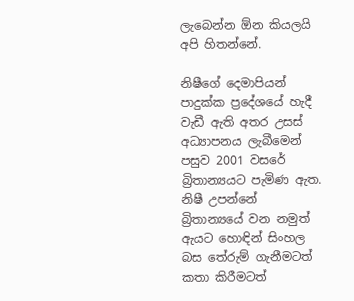ලැබෙන්න ඕන කියලයි අපි හිතන්නේ.

නිෂීගේ දෙමාපියන් පාදුක්ක ප්‍රදේශයේ හැදී වැඩී ඇති අතර උසස් අධ්‍යාපනය ලැබීමෙන් පසුව 2001 වසරේ බ්‍රිතාන්‍යයට පැමිණ ඇත. නිෂී උපන්නේ බ්‍රිතාන්‍යයේ වන නමුත් ඇයට හොඳින් සිංහල බස තේරුම් ගැනීමටත් කතා කිරීමටත්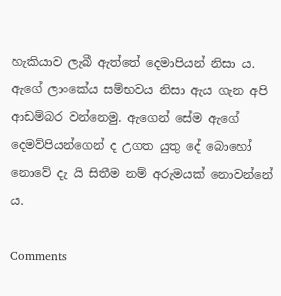හැකියාව ලැබී ඇත්තේ දෙමාපියන් නිසා ය. ඇගේ ලාංකේය සම්භවය නිසා ඇය ගැන අපි ආඩම්බර වන්නෙමු. ඇගෙන් සේම ඇගේ දෙමව්පියන්ගෙන් ද උගත යුතු දේ බොහෝ නොවේ දැ යි සිතීම නම් අරුමයක් නොවන්නේ ය.

Comments